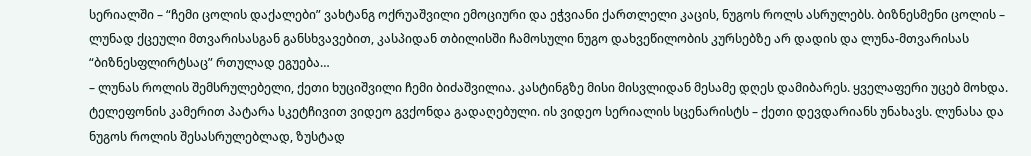სერიალში – “ჩემი ცოლის დაქალები” ვახტანგ ოქრუაშვილი ემოციური და ეჭვიანი ქართლელი კაცის, ნუგოს როლს ასრულებს. ბიზნესმენი ცოლის – ლუნად ქცეული მთვარისასგან განსხვავებით, კასპიდან თბილისში ჩამოსული ნუგო დახვეწილობის კურსებზე არ დადის და ლუნა-მთვარისას “ბიზნესფლირტსაც” რთულად ეგუება…
– ლუნას როლის შემსრულებელი, ქეთი ხუციშვილი ჩემი ბიძაშვილია. კასტინგზე მისი მისვლიდან მესამე დღეს დამიბარეს. ყველაფერი უცებ მოხდა. ტელეფონის კამერით პატარა სკეტჩივით ვიდეო გვქონდა გადაღებული. ის ვიდეო სერიალის სცენარისტს – ქეთი დევდარიანს უნახავს. ლუნასა და ნუგოს როლის შესასრულებლად, ზუსტად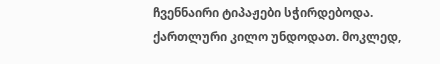ჩვენნაირი ტიპაჟები სჭირდებოდა. ქართლური კილო უნდოდათ. მოკლედ,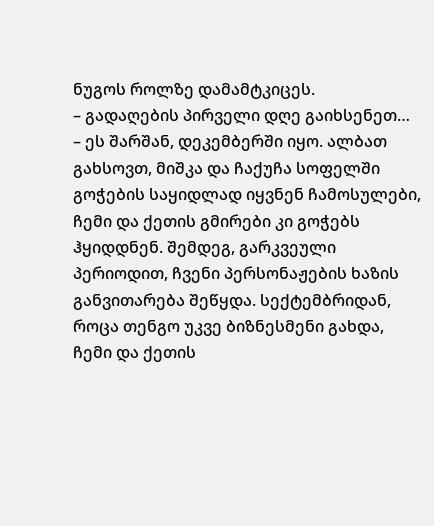ნუგოს როლზე დამამტკიცეს.
– გადაღების პირველი დღე გაიხსენეთ…
– ეს შარშან, დეკემბერში იყო. ალბათ გახსოვთ, მიშკა და ჩაქუჩა სოფელში გოჭების საყიდლად იყვნენ ჩამოსულები, ჩემი და ქეთის გმირები კი გოჭებს ჰყიდდნენ. შემდეგ, გარკვეული პერიოდით, ჩვენი პერსონაჟების ხაზის განვითარება შეწყდა. სექტემბრიდან, როცა თენგო უკვე ბიზნესმენი გახდა, ჩემი და ქეთის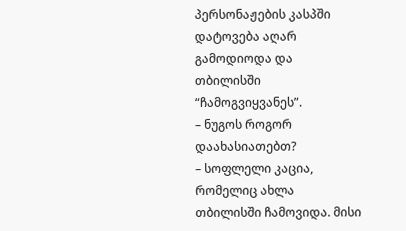პერსონაჟების კასპში დატოვება აღარ გამოდიოდა და თბილისში “ჩამოგვიყვანეს”.
– ნუგოს როგორ დაახასიათებთ?
– სოფლელი კაცია, რომელიც ახლა თბილისში ჩამოვიდა. მისი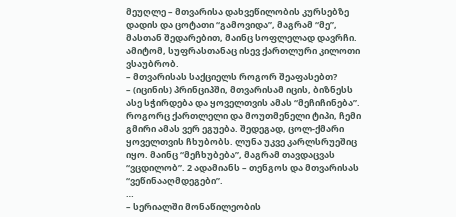მეუღლე – მთვარისა დახვეწილობის კურსებზე დადის და ცოტათი “გამოვიდა”, მაგრამ “მე”, მასთან შედარებით, მაინც სოფლელად დავრჩი. ამიტომ, სუფრასთანაც ისევ ქართლური კილოთი ვსაუბრობ.
– მთვარისას საქციელს როგორ შეაფასებთ?
– (იცინის) პრინციპში, მთვარისამ იცის, ბიზნესს ასე სჭირდება და ყოველთვის ამას “მეჩიჩინება”. როგორც ქართლელი და მოუთმენელი ტიპი, ჩემი გმირი ამას ვერ ეგუება. შედეგად, ცოლ-ქმარი ყოველთვის ჩხუბობს. ლუნა უკვე კარლსრუეშიც იყო. მაინც “მეჩხუბება”, მაგრამ თავდაცვას “ვცდილობ”. 2 ადამიანს – თენგოს და მთვარისას “ვეწინააღმდეგები”.
…
– სერიალში მონაწილეობის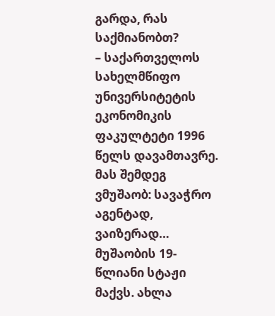გარდა, რას საქმიანობთ?
– საქართველოს სახელმწიფო უნივერსიტეტის ეკონომიკის ფაკულტეტი 1996 წელს დავამთავრე. მას შემდეგ ვმუშაობ: სავაჭრო აგენტად, ვაიზერად… მუშაობის 19-წლიანი სტაჟი მაქვს. ახლა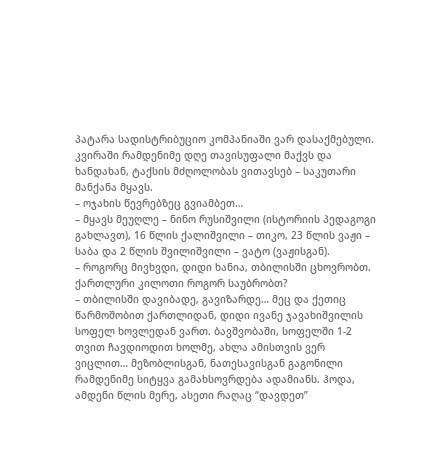პატარა სადისტრიბუციო კომპანიაში ვარ დასაქმებული. კვირაში რამდენიმე დღე თავისუფალი მაქვს და ხანდახან, ტაქსის მძღოლობას ვითავსებ – საკუთარი მანქანა მყავს.
– ოჯახის წევრებზეც გვიამბეთ…
– მყავს მეუღლე – ნინო რუსიშვილი (ისტორიის პედაგოგი გახლავთ), 16 წლის ქალიშვილი – თიკო, 23 წლის ვაჟი – საბა და 2 წლის შვილიშვილი – ვატო (ვაჟისგან).
– როგორც მივხვდი, დიდი ხანია, თბილისში ცხოვრობთ. ქართლური კილოთი როგორ საუბრობთ?
– თბილისში დავიბადე, გავიზარდე… მეც და ქეთიც წარმოშობით ქართლიდან, დიდი ივანე ჯავახიშვილის სოფელ ხოვლედან ვართ. ბავშვობაში, სოფელში 1-2 თვით ჩავდიოდით ხოლმე, ახლა ამისთვის ვერ ვიცლით… მეზობლისგან, ნათესავისგან გაგონილი რამდენიმე სიტყვა გამახსოვრდება ადამიანს. ჰოდა, ამდენი წლის მერე, ასეთი რაღაც “დავდეთ”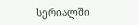სერიალში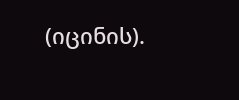(იცინის).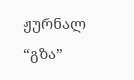ჟურნალ “გზა”